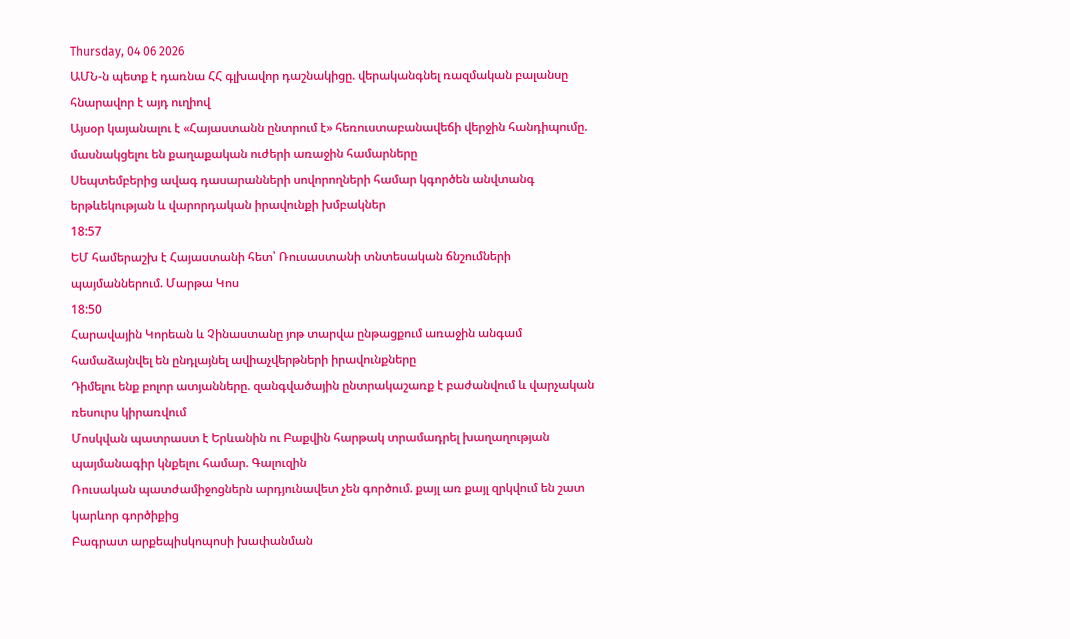Thursday, 04 06 2026
ԱՄՆ-ն պետք է դառնա ՀՀ գլխավոր դաշնակիցը. վերականգնել ռազմական բալանսը հնարավոր է այդ ուղիով
Այսօր կայանալու է «Հայաստանն ընտրում է» հեռուստաբանավեճի վերջին հանդիպումը. մասնակցելու են քաղաքական ուժերի առաջին համարները
Սեպտեմբերից ավագ դասարանների սովորողների համար կգործեն անվտանգ երթևեկության և վարորդական իրավունքի խմբակներ
18:57
ԵՄ համերաշխ է Հայաստանի հետ՝ Ռուսաստանի տնտեսական ճնշումների պայմաններում. Մարթա Կոս
18:50
Հարավային Կորեան և Չինաստանը յոթ տարվա ընթացքում առաջին անգամ համաձայնվել են ընդլայնել ավիաչվերթների իրավունքները
Դիմելու ենք բոլոր ատյանները. զանգվածային ընտրակաշառք է բաժանվում և վարչական ռեսուրս կիրառվում
Մոսկվան պատրաստ է Երևանին ու Բաքվին հարթակ տրամադրել խաղաղության պայմանագիր կնքելու համար. Գալուզին
Ռուսական պատժամիջոցներն արդյունավետ չեն գործում. քայլ առ քայլ զրկվում են շատ կարևոր գործիքից
Բագրատ արքեպիսկոպոսի խափանման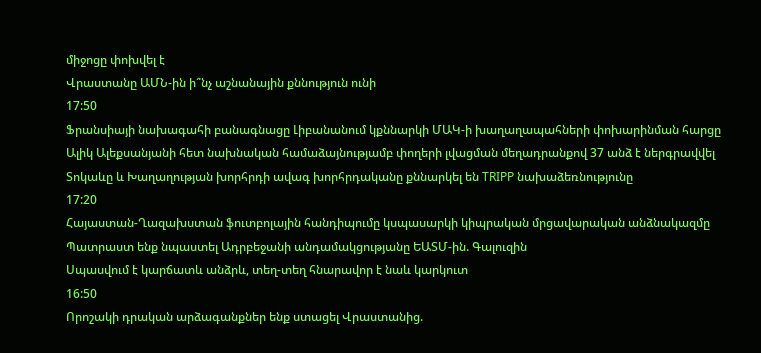միջոցը փոխվել է
Վրաստանը ԱՄՆ-ին ի՞նչ աշնանային քննություն ունի
17:50
Ֆրանսիայի նախագահի բանագնացը Լիբանանում կքննարկի ՄԱԿ-ի խաղաղապահների փոխարինման հարցը
Ալիկ Ալեքսանյանի հետ նախնական համաձայնությամբ փողերի լվացման մեղադրանքով 37 անձ է ներգրավվել
Տոկաևը և Խաղաղության խորհրդի ավագ խորհրդականը քննարկել են TRIPP նախաձեռնությունը
17:20
Հայաստան-Ղազախստան ֆուտբոլային հանդիպումը կսպասարկի կիպրական մրցավարական անձնակազմը
Պատրաստ ենք նպաստել Ադրբեջանի անդամակցությանը ԵԱՏՄ-ին. Գալուզին
Սպասվում է կարճատև անձրև, տեղ-տեղ հնարավոր է նաև կարկուտ
16:50
Որոշակի դրական արձագանքներ ենք ստացել Վրաստանից.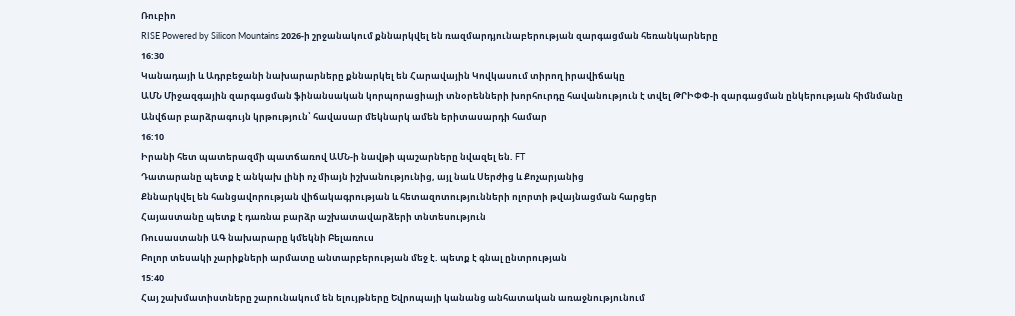Ռուբիո
RISE Powered by Silicon Mountains 2026-ի շրջանակում քննարկվել են ռազմարդյունաբերության զարգացման հեռանկարները
16:30
Կանադայի և Ադրբեջանի նախարարները քննարկել են Հարավային Կովկասում տիրող իրավիճակը
ԱՄՆ Միջազգային զարգացման ֆինանսական կորպորացիայի տնօրենների խորհուրդը հավանություն է տվել ԹՐԻՓՓ-ի զարգացման ընկերության հիմնմանը
Անվճար բարձրագույն կրթություն՝ հավասար մեկնարկ ամեն երիտասարդի համար
16:10
Իրանի հետ պատերազմի պատճառով ԱՄՆ-ի նավթի պաշարները նվազել են. FT
Դատարանը պետք է անկախ լինի ոչ միայն իշխանությունից, այլ նաև Սերժից և Քոչարյանից
Քննարկվել են հանցավորության վիճակագրության և հետազոտությունների ոլորտի թվայնացման հարցեր
Հայաստանը պետք է դառնա բարձր աշխատավարձերի տնտեսություն
Ռուսաստանի ԱԳ նախարարը կմեկնի Բելառուս
Բոլոր տեսակի չարիքների արմատը անտարբերության մեջ է. պետք է գնալ ընտրության
15:40
Հայ շախմատիստները շարունակում են ելույթները Եվրոպայի կանանց անհատական առաջնությունում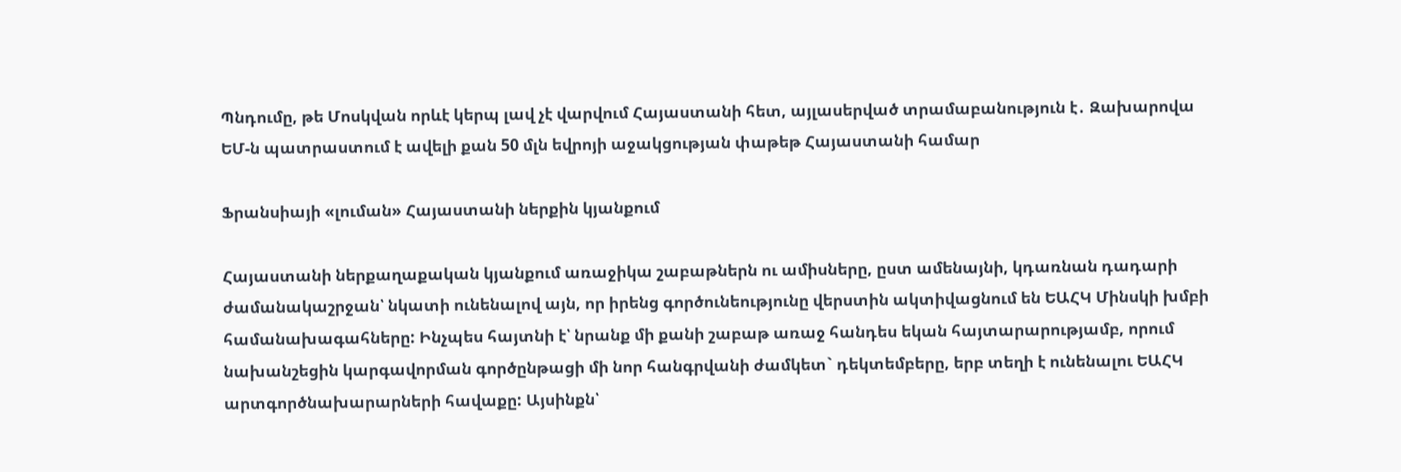Պնդումը, թե Մոսկվան որևէ կերպ լավ չէ վարվում Հայաստանի հետ, այլասերված տրամաբանություն է․ Զախարովա
ԵՄ-ն պատրաստում է ավելի քան 50 մլն եվրոյի աջակցության փաթեթ Հայաստանի համար

Ֆրանսիայի «լուման» Հայաստանի ներքին կյանքում

Հայաստանի ներքաղաքական կյանքում առաջիկա շաբաթներն ու ամիսները, ըստ ամենայնի, կդառնան դադարի ժամանակաշրջան՝ նկատի ունենալով այն, որ իրենց գործունեությունը վերստին ակտիվացնում են ԵԱՀԿ Մինսկի խմբի համանախագահները: Ինչպես հայտնի է՝ նրանք մի քանի շաբաթ առաջ հանդես եկան հայտարարությամբ, որում նախանշեցին կարգավորման գործընթացի մի նոր հանգրվանի ժամկետ` դեկտեմբերը, երբ տեղի է ունենալու ԵԱՀԿ արտգործնախարարների հավաքը: Այսինքն՝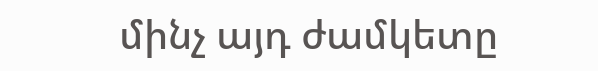մինչ այդ ժամկետը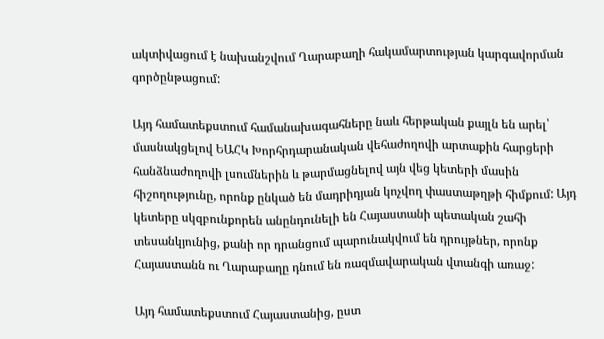ակտիվացում է նախանշվում Ղարաբաղի հակամարտության կարգավորման գործընթացում:

Այդ համատեքստում համանախագահները նաև հերթական քայլն են արել՝ մասնակցելով ԵԱՀԿ Խորհրդարանական վեհաժողովի արտաքին հարցերի հանձնաժողովի լսումներին և թարմացնելով այն վեց կետերի մասին հիշողությունը, որոնք ընկած են մադրիդյան կոչվող փաստաթղթի հիմքում: Այդ կետերը սկզբունքորեն անընդունելի են Հայաստանի պետական շահի տեսանկյունից, քանի որ դրանցում պարունակվում են դրույթներ, որոնք Հայաստանն ու Ղարաբաղը դնում են ռազմավարական վտանգի առաջ:

Այդ համատեքստում Հայաստանից, ըստ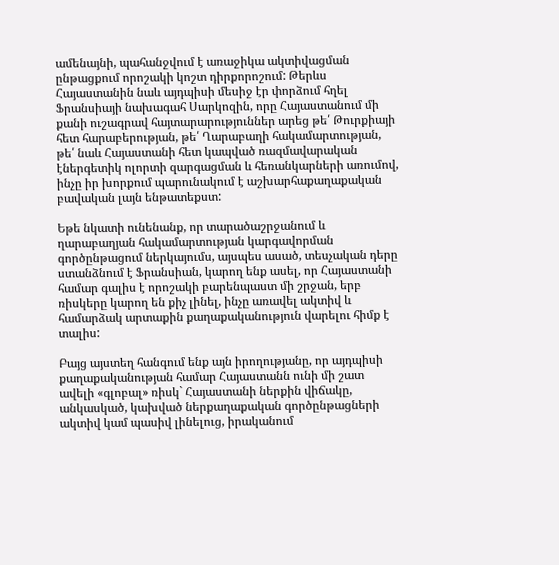ամենայնի, պահանջվում է առաջիկա ակտիվացման ընթացքում որոշակի կոշտ դիրքորոշում: Թերևս Հայաստանին նաև այդպիսի մեսիջ էր փորձում հղել Ֆրանսիայի նախագահ Սարկոզին, որը Հայաստանում մի քանի ուշագրավ հայտարարություններ արեց թե՛ Թուրքիայի հետ հարաբերության, թե՛ Ղարաբաղի հակամարտության, թե՛ նաև Հայաստանի հետ կապված ռազմավարական էներգետիկ ոլորտի զարգացման և հեռանկարների առումով, ինչը իր խորքում պարունակում է աշխարհաքաղաքական բավական լայն ենթատեքստ:

Եթե նկատի ունենանք, որ տարածաշրջանում և ղարաբաղյան հակամարտության կարգավորման գործընթացում ներկայումս, այսպես ասած, տեսչական դերը ստանձնում է Ֆրանսիան, կարող ենք ասել, որ Հայաստանի համար գալիս է որոշակի բարենպաստ մի շրջան, երբ ռիսկերը կարող են քիչ լինել, ինչը առավել ակտիվ և համարձակ արտաքին քաղաքականություն վարելու հիմք է տալիս:

Բայց այստեղ հանգում ենք այն իրողությանը, որ այդպիսի քաղաքականության համար Հայաստանն ունի մի շատ ավելի «գլոբալ» ռիսկ` Հայաստանի ներքին վիճակը, անկասկած, կախված ներքաղաքական գործընթացների ակտիվ կամ պասիվ լինելուց, իրականում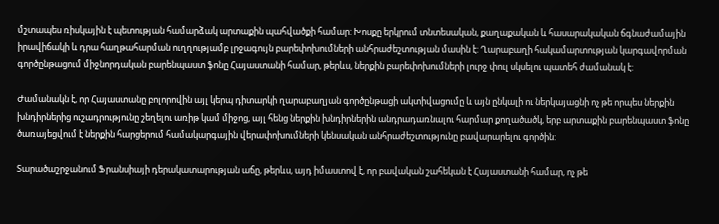մշտապես ռիսկային է պետության համարձակ արտաքին պահվածքի համար: Խոսքը երկրում տնտեսական, քաղաքական և հասարակական ճգնաժամային իրավիճակի և դրա հաղթահարման ուղղությամբ լրջագույն բարեփոխումների անհրաժեշտության մասին է: Ղարաբաղի հակամարտության կարգավորման գործընթացում միջնորդական բարենպաստ ֆոնը Հայաստանի համար, թերևս, ներքին բարեփոխումների լուրջ փուլ սկսելու պատեհ ժամանակ է:

Ժամանակն է, որ Հայաստանը բոլորովին այլ կերպ դիտարկի ղարաբաղյան գործընթացի ակտիվացումը և այն ընկալի ու ներկայացնի ոչ թե որպես ներքին խնդիրներից ուշադրությունը շեղելու առիթ կամ միջոց, այլ հենց ներքին խնդիրներին անդրադառնալու հարմար քողածածկ, երբ արտաքին բարենպաստ ֆոնը ծառայեցվում է ներքին հարցերում համակարգային վերափոխումների կենսական անհրաժեշտությունը բավարարելու գործին:

Տարածաշրջանում Ֆրանսիայի դերակատարության աճը, թերևս, այդ իմաստով է, որ բավական շահեկան է Հայաստանի համար, ոչ թե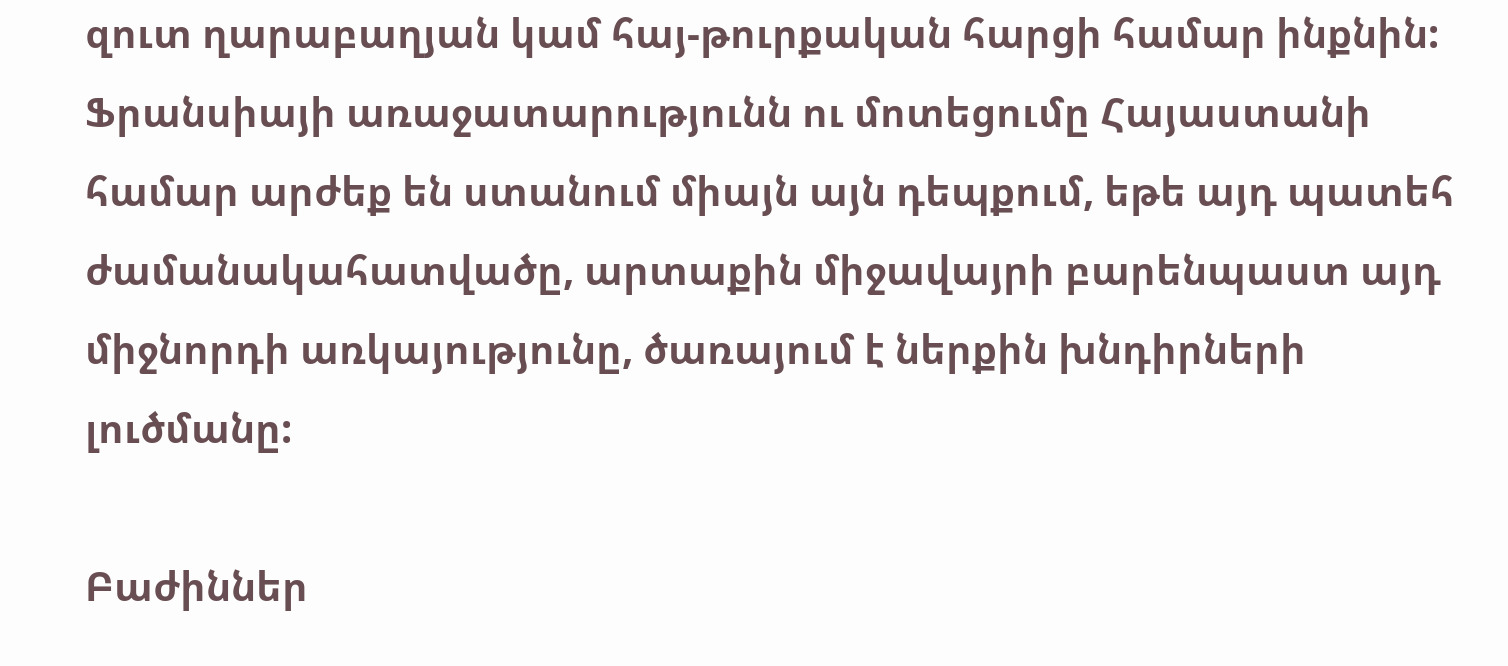զուտ ղարաբաղյան կամ հայ-թուրքական հարցի համար ինքնին: Ֆրանսիայի առաջատարությունն ու մոտեցումը Հայաստանի համար արժեք են ստանում միայն այն դեպքում, եթե այդ պատեհ ժամանակահատվածը, արտաքին միջավայրի բարենպաստ այդ միջնորդի առկայությունը, ծառայում է ներքին խնդիրների լուծմանը:

Բաժիններ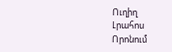Ուղիղ
Լրահոս
Որոնում